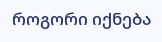როგორი იქნება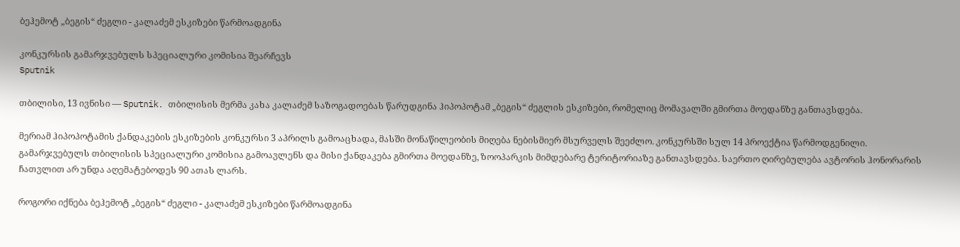ბეჰემოტ „ბეგის“ ძეგლი - კალაძემ ესკიზები წარმოადგინა

კონკურსის გამარჯვებულს სპეციალური კომისია შეარჩევს
Sputnik

თბილისი, 13 ივნისი — Sputnik. თბილისის მერმა კახა კალაძემ საზოგადოებას წარუდგინა ჰიპოპოტამ „ბეგის“ ძეგლის ესკიზები, რომელიც მომავალში გმირთა მოედანზე განთავსდება.

მერიამ ჰიპოპოტამის ქანდაკების ესკიზების კონკურსი 3 აპრილს გამოაცხადა, მასში მონაწილეობის მიღება ნებისმიერ მსურველს შეეძლო. კონკურსში სულ 14 პროექტია წარმოდგენილი. გამარჯვებულს თბილისის სპეციალური კომისია გამოავლენს და მისი ქანდაკება გმირთა მოედანზე, ზოოპარკის მიმდებარე ტერიტორიაზე განთავსდება. საერთო ღირებულება ავტორის ჰონორარის ჩათვლით არ უნდა აღემატებოდეს 90 ათას ლარს.

როგორი იქნება ბეჰემოტ „ბეგის“ ძეგლი - კალაძემ ესკიზები წარმოადგინა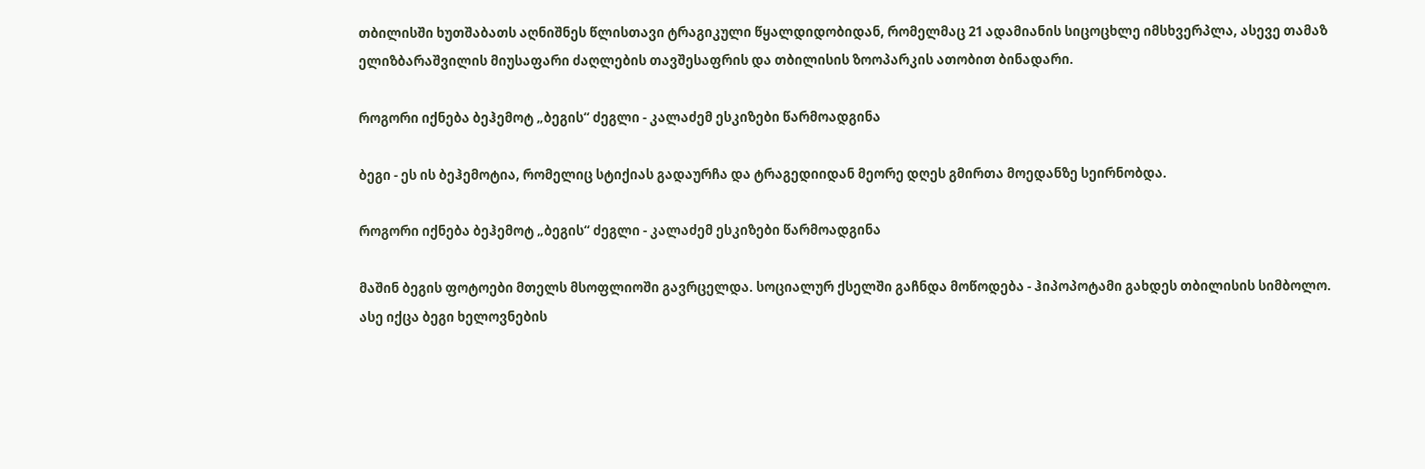თბილისში ხუთშაბათს აღნიშნეს წლისთავი ტრაგიკული წყალდიდობიდან, რომელმაც 21 ადამიანის სიცოცხლე იმსხვერპლა, ასევე თამაზ ელიზბარაშვილის მიუსაფარი ძაღლების თავშესაფრის და თბილისის ზოოპარკის ათობით ბინადარი.

როგორი იქნება ბეჰემოტ „ბეგის“ ძეგლი - კალაძემ ესკიზები წარმოადგინა

ბეგი - ეს ის ბეჰემოტია, რომელიც სტიქიას გადაურჩა და ტრაგედიიდან მეორე დღეს გმირთა მოედანზე სეირნობდა.

როგორი იქნება ბეჰემოტ „ბეგის“ ძეგლი - კალაძემ ესკიზები წარმოადგინა

მაშინ ბეგის ფოტოები მთელს მსოფლიოში გავრცელდა. სოციალურ ქსელში გაჩნდა მოწოდება - ჰიპოპოტამი გახდეს თბილისის სიმბოლო. ასე იქცა ბეგი ხელოვნების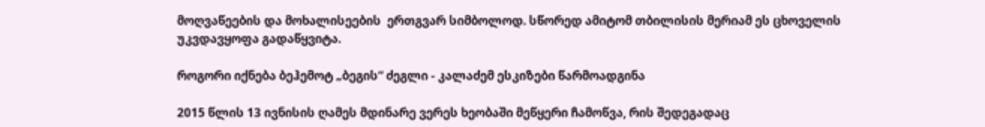მოღვაწეების და მოხალისეების  ერთგვარ სიმბოლოდ. სწორედ ამიტომ თბილისის მერიამ ეს ცხოველის უკვდავყოფა გადაწყვიტა.

როგორი იქნება ბეჰემოტ „ბეგის“ ძეგლი - კალაძემ ესკიზები წარმოადგინა

2015 წლის 13 ივნისის ღამეს მდინარე ვერეს ხეობაში მეწყერი ჩამოწვა, რის შედეგადაც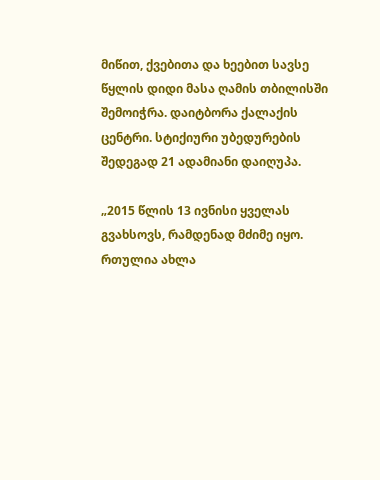მიწით, ქვებითა და ხეებით სავსე წყლის დიდი მასა ღამის თბილისში შემოიჭრა. დაიტბორა ქალაქის ცენტრი. სტიქიური უბედურების შედეგად 21 ადამიანი დაიღუპა.

„2015 წლის 13 ივნისი ყველას გვახსოვს, რამდენად მძიმე იყო. რთულია ახლა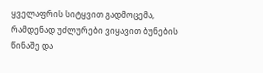ყველაფრის სიტყვით გადმოცემა, რამდენად უძლურები ვიყავით ბუნების წინაშე და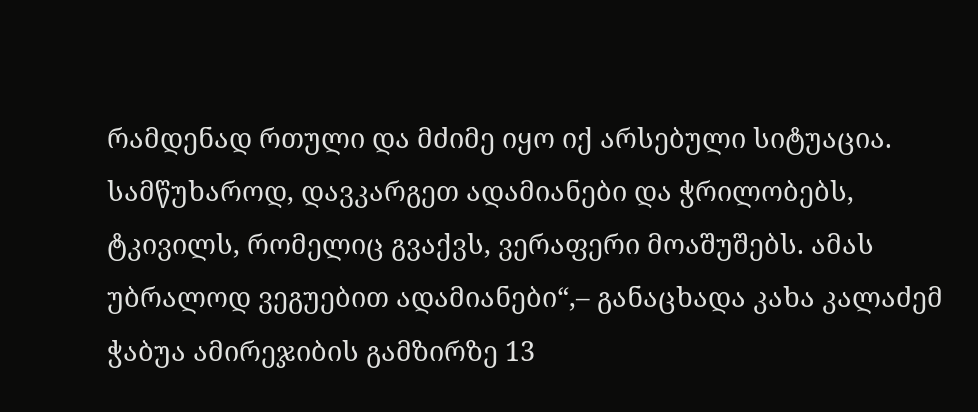რამდენად რთული და მძიმე იყო იქ არსებული სიტუაცია. სამწუხაროდ, დავკარგეთ ადამიანები და ჭრილობებს, ტკივილს, რომელიც გვაქვს, ვერაფერი მოაშუშებს. ამას უბრალოდ ვეგუებით ადამიანები“,– განაცხადა კახა კალაძემ ჭაბუა ამირეჯიბის გამზირზე 13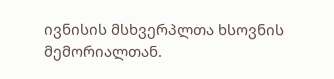ივნისის მსხვერპლთა ხსოვნის მემორიალთან.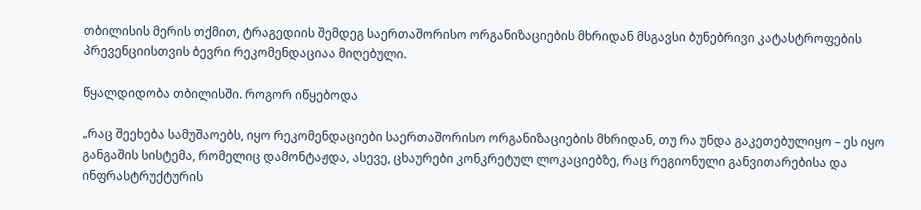თბილისის მერის თქმით, ტრაგედიის შემდეგ საერთაშორისო ორგანიზაციების მხრიდან მსგავსი ბუნებრივი კატასტროფების პრევენციისთვის ბევრი რეკომენდაციაა მიღებული.

წყალდიდობა თბილისში. როგორ იწყებოდა

„რაც შეეხება სამუშაოებს, იყო რეკომენდაციები საერთაშორისო ორგანიზაციების მხრიდან, თუ რა უნდა გაკეთებულიყო – ეს იყო განგაშის სისტემა, რომელიც დამონტაჟდა, ასევე, ცხაურები კონკრეტულ ლოკაციებზე, რაც რეგიონული განვითარებისა და ინფრასტრუქტურის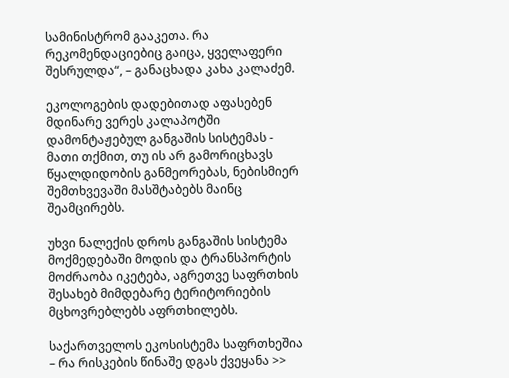სამინისტრომ გააკეთა. რა რეკომენდაციებიც გაიცა, ყველაფერი შესრულდა“, – განაცხადა კახა კალაძემ.

ეკოლოგების დადებითად აფასებენ მდინარე ვერეს კალაპოტში დამონტაჟებულ განგაშის სისტემას - მათი თქმით, თუ ის არ გამორიცხავს წყალდიდობის განმეორებას, ნებისმიერ შემთხვევაში მასშტაბებს მაინც შეამცირებს.

უხვი ნალექის დროს განგაშის სისტემა მოქმედებაში მოდის და ტრანსპორტის მოძრაობა იკეტება, აგრეთვე საფრთხის შესახებ მიმდებარე ტერიტორიების მცხოვრებლებს აფრთხილებს.

საქართველოს ეკოსისტემა საფრთხეშია – რა რისკების წინაშე დგას ქვეყანა >>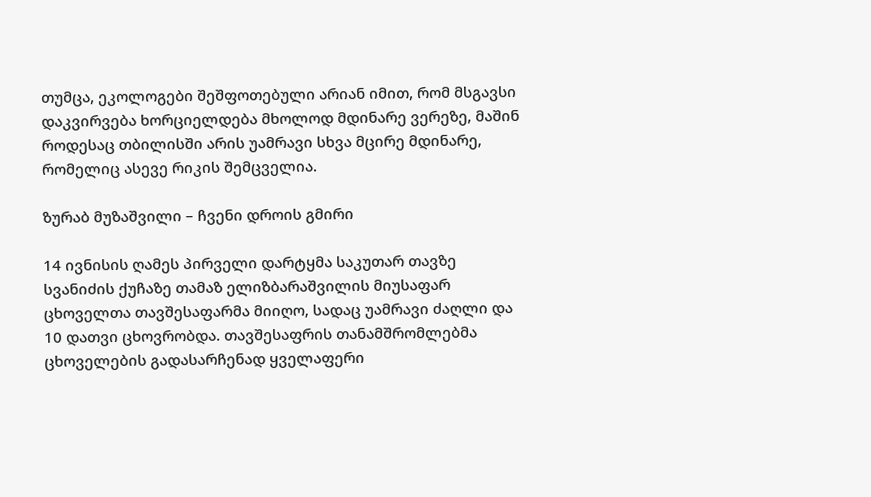თუმცა, ეკოლოგები შეშფოთებული არიან იმით, რომ მსგავსი დაკვირვება ხორციელდება მხოლოდ მდინარე ვერეზე, მაშინ როდესაც თბილისში არის უამრავი სხვა მცირე მდინარე, რომელიც ასევე რიკის შემცველია.

ზურაბ მუზაშვილი – ჩვენი დროის გმირი

14 ივნისის ღამეს პირველი დარტყმა საკუთარ თავზე სვანიძის ქუჩაზე თამაზ ელიზბარაშვილის მიუსაფარ ცხოველთა თავშესაფარმა მიიღო, სადაც უამრავი ძაღლი და 10 დათვი ცხოვრობდა. თავშესაფრის თანამშრომლებმა ცხოველების გადასარჩენად ყველაფერი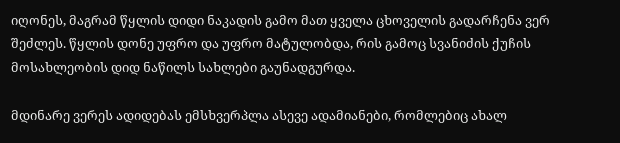იღონეს, მაგრამ წყლის დიდი ნაკადის გამო მათ ყველა ცხოველის გადარჩენა ვერ შეძლეს. წყლის დონე უფრო და უფრო მატულობდა, რის გამოც სვანიძის ქუჩის მოსახლეობის დიდ ნაწილს სახლები გაუნადგურდა.

მდინარე ვერეს ადიდებას ემსხვერპლა ასევე ადამიანები, რომლებიც ახალ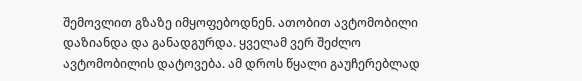შემოვლით გზაზე იმყოფებოდნენ. ათობით ავტომობილი დაზიანდა და განადგურდა. ყველამ ვერ შეძლო ავტომობილის დატოვება. ამ დროს წყალი გაუჩერებლად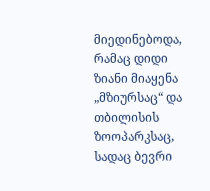მიედინებოდა, რამაც დიდი ზიანი მიაყენა „მზიურსაც“ და თბილისის ზოოპარკსაც, სადაც ბევრი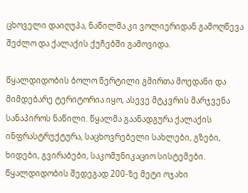ცხოველი დაიღუპა, ნაწილმა კი ვოლიერიდან გამოღწევა შეძლო და ქალაქის ქუჩებში გამოვიდა.

წყალდიდობის ბოლო წერტილი გმირთა მოედანი და მიმდებარე ტერიტორია იყო, ასევე მტკვრის მარჯვენა სანაპიროს ნაწილი. წყალმა გაანადგურა ქალაქის ინფრასტრუქტურა, საცხოვრებელი სახლები, გზები, ხიდები, გვირაბები, საკომუნიკაციო სისტემები. წყალდიდობის შედეგად 200-ზე მეტი ოჯახი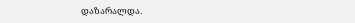დაზარალდა.